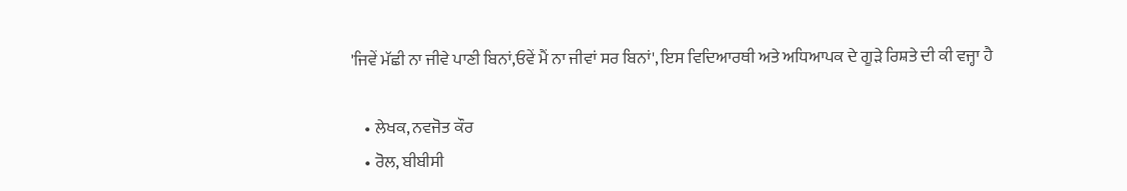'ਜਿਵੇਂ ਮੱਛੀ ਨਾ ਜੀਵੇ ਪਾਣੀ ਬਿਨਾਂ,ਓਵੇਂ ਮੈਂ ਨਾ ਜੀਵਾਂ ਸਰ ਬਿਨਾਂ', ਇਸ ਵਿਦਿਆਰਥੀ ਅਤੇ ਅਧਿਆਪਕ ਦੇ ਗੂੜੇ ਰਿਸ਼ਤੇ ਦੀ ਕੀ ਵਜ੍ਹਾ ਹੈ

    • ਲੇਖਕ, ਨਵਜੋਤ ਕੌਰ
    • ਰੋਲ, ਬੀਬੀਸੀ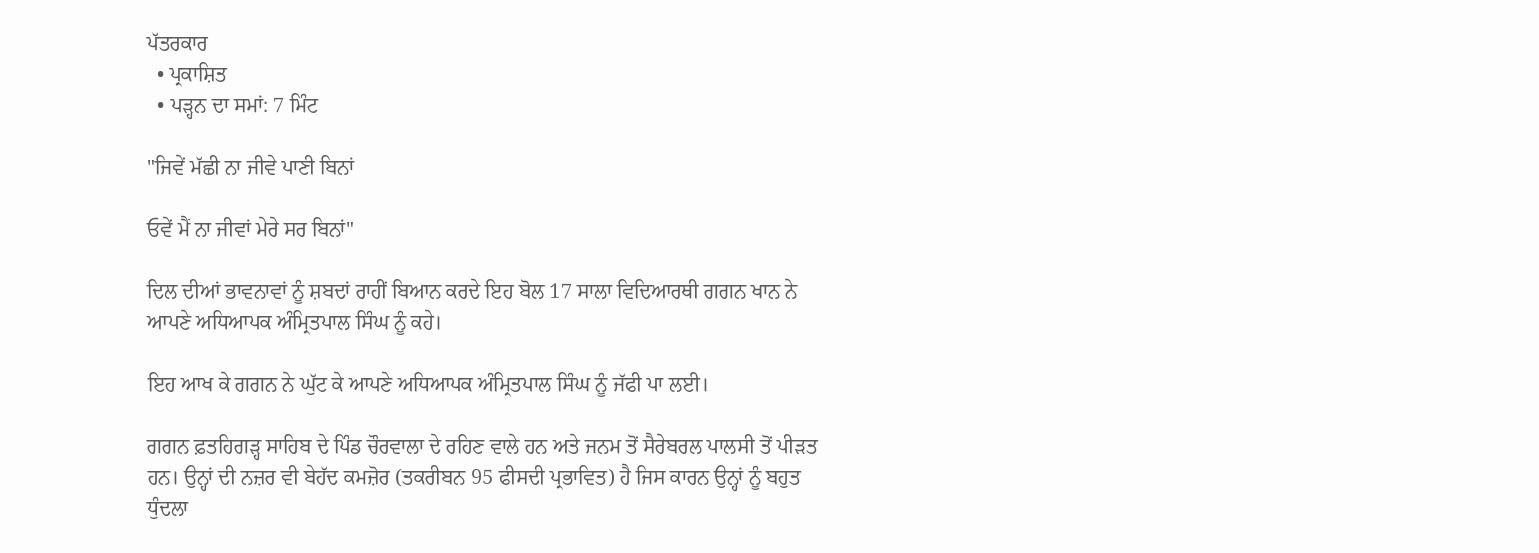ਪੱਤਰਕਾਰ
  • ਪ੍ਰਕਾਸ਼ਿਤ
  • ਪੜ੍ਹਨ ਦਾ ਸਮਾਂ: 7 ਮਿੰਟ

"ਜਿਵੇਂ ਮੱਛੀ ਨਾ ਜੀਵੇ ਪਾਣੀ ਬਿਨਾਂ

ਓਵੇਂ ਮੈਂ ਨਾ ਜੀਵਾਂ ਮੇਰੇ ਸਰ ਬਿਨਾਂ"

ਦਿਲ ਦੀਆਂ ਭਾਵਨਾਵਾਂ ਨੂੰ ਸ਼ਬਦਾਂ ਰਾਹੀਂ ਬਿਆਨ ਕਰਦੇ ਇਹ ਬੋਲ 17 ਸਾਲਾ ਵਿਦਿਆਰਥੀ ਗਗਨ ਖਾਨ ਨੇ ਆਪਣੇ ਅਧਿਆਪਕ ਅੰਮ੍ਰਿਤਪਾਲ ਸਿੰਘ ਨੂੰ ਕਹੇ।

ਇਹ ਆਖ ਕੇ ਗਗਨ ਨੇ ਘੁੱਟ ਕੇ ਆਪਣੇ ਅਧਿਆਪਕ ਅੰਮ੍ਰਿਤਪਾਲ ਸਿੰਘ ਨੂੰ ਜੱਫੀ ਪਾ ਲਈ।

ਗਗਨ ਫ਼ਤਹਿਗੜ੍ਹ ਸਾਹਿਬ ਦੇ ਪਿੰਡ ਚੌਰਵਾਲਾ ਦੇ ਰਹਿਣ ਵਾਲੇ ਹਨ ਅਤੇ ਜਨਮ ਤੋਂ ਸੈਰੇਬਰਲ ਪਾਲਸੀ ਤੋਂ ਪੀੜਤ ਹਨ। ਉਨ੍ਹਾਂ ਦੀ ਨਜ਼ਰ ਵੀ ਬੇਹੱਦ ਕਮਜ਼ੋਰ (ਤਕਰੀਬਨ 95 ਫੀਸਦੀ ਪ੍ਰਭਾਵਿਤ) ਹੈ ਜਿਸ ਕਾਰਨ ਉਨ੍ਹਾਂ ਨੂੰ ਬਹੁਤ ਧੁੰਦਲਾ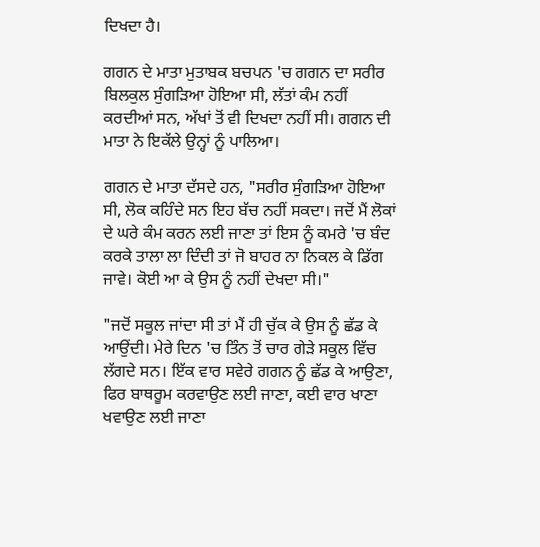ਦਿਖਦਾ ਹੈ।

ਗਗਨ ਦੇ ਮਾਤਾ ਮੁਤਾਬਕ ਬਚਪਨ 'ਚ ਗਗਨ ਦਾ ਸਰੀਰ ਬਿਲਕੁਲ ਸੁੰਗੜਿਆ ਹੋਇਆ ਸੀ, ਲੱਤਾਂ ਕੰਮ ਨਹੀਂ ਕਰਦੀਆਂ ਸਨ, ਅੱਖਾਂ ਤੋਂ ਵੀ ਦਿਖਦਾ ਨਹੀਂ ਸੀ। ਗਗਨ ਦੀ ਮਾਤਾ ਨੇ ਇਕੱਲੇ ਉਨ੍ਹਾਂ ਨੂੰ ਪਾਲਿਆ।

ਗਗਨ ਦੇ ਮਾਤਾ ਦੱਸਦੇ ਹਨ, "ਸਰੀਰ ਸੁੰਗੜਿਆ ਹੋਇਆ ਸੀ, ਲੋਕ ਕਹਿੰਦੇ ਸਨ ਇਹ ਬੱਚ ਨਹੀਂ ਸਕਦਾ। ਜਦੋਂ ਮੈਂ ਲੋਕਾਂ ਦੇ ਘਰੇ ਕੰਮ ਕਰਨ ਲਈ ਜਾਣਾ ਤਾਂ ਇਸ ਨੂੰ ਕਮਰੇ 'ਚ ਬੰਦ ਕਰਕੇ ਤਾਲਾ ਲਾ ਦਿੰਦੀ ਤਾਂ ਜੋ ਬਾਹਰ ਨਾ ਨਿਕਲ ਕੇ ਡਿੱਗ ਜਾਵੇ। ਕੋਈ ਆ ਕੇ ਉਸ ਨੂੰ ਨਹੀਂ ਦੇਖਦਾ ਸੀ।"

"ਜਦੋਂ ਸਕੂਲ ਜਾਂਦਾ ਸੀ ਤਾਂ ਮੈਂ ਹੀ ਚੁੱਕ ਕੇ ਉਸ ਨੂੰ ਛੱਡ ਕੇ ਆਉਂਦੀ। ਮੇਰੇ ਦਿਨ 'ਚ ਤਿੰਨ ਤੋਂ ਚਾਰ ਗੇੜੇ ਸਕੂਲ ਵਿੱਚ ਲੱਗਦੇ ਸਨ। ਇੱਕ ਵਾਰ ਸਵੇਰੇ ਗਗਨ ਨੂੰ ਛੱਡ ਕੇ ਆਉਣਾ, ਫਿਰ ਬਾਥਰੂਮ ਕਰਵਾਉਣ ਲਈ ਜਾਣਾ, ਕਈ ਵਾਰ ਖਾਣਾ ਖਵਾਉਣ ਲਈ ਜਾਣਾ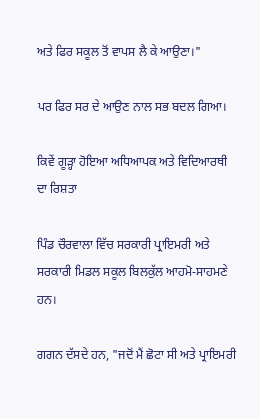ਅਤੇ ਫਿਰ ਸਕੂਲ ਤੋਂ ਵਾਪਸ ਲੈ ਕੇ ਆਉਣਾ।"

ਪਰ ਫਿਰ ਸਰ ਦੇ ਆਉਣ ਨਾਲ ਸਭ ਬਦਲ ਗਿਆ।

ਕਿਵੇਂ ਗੂੜ੍ਹਾ ਹੋਇਆ ਅਧਿਆਪਕ ਅਤੇ ਵਿਦਿਆਰਥੀ ਦਾ ਰਿਸ਼ਤਾ

ਪਿੰਡ ਚੌਰਵਾਲਾ ਵਿੱਚ ਸਰਕਾਰੀ ਪ੍ਰਾਇਮਰੀ ਅਤੇ ਸਰਕਾਰੀ ਮਿਡਲ ਸਕੂਲ ਬਿਲਕੁੱਲ ਆਹਮੋ-ਸਾਹਮਣੇ ਹਨ।

ਗਗਨ ਦੱਸਦੇ ਹਨ, "ਜਦੋਂ ਮੈਂ ਛੋਟਾ ਸੀ ਅਤੇ ਪ੍ਰਾਇਮਰੀ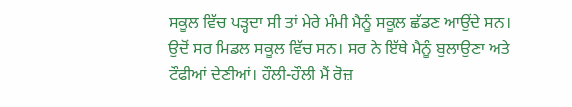ਸਕੂਲ ਵਿੱਚ ਪੜ੍ਹਦਾ ਸੀ ਤਾਂ ਮੇਰੇ ਮੰਮੀ ਮੈਨੂੰ ਸਕੂਲ ਛੱਡਣ ਆਉਂਦੇ ਸਨ। ਉਦੋਂ ਸਰ ਮਿਡਲ ਸਕੂਲ ਵਿੱਚ ਸਨ। ਸਰ ਨੇ ਇੱਥੇ ਮੈਨੂੰ ਬੁਲਾਉਣਾ ਅਤੇ ਟੌਫੀਆਂ ਦੇਣੀਆਂ। ਹੌਲੀ-ਹੌਲੀ ਮੈਂ ਰੋਜ਼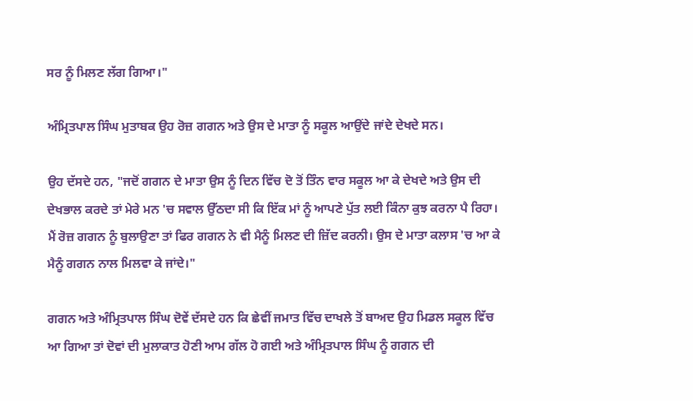ਸਰ ਨੂੰ ਮਿਲਣ ਲੱਗ ਗਿਆ।"

ਅੰਮ੍ਰਿਤਪਾਲ ਸਿੰਘ ਮੁਤਾਬਕ ਉਹ ਰੋਜ਼ ਗਗਨ ਅਤੇ ਉਸ ਦੇ ਮਾਤਾ ਨੂੰ ਸਕੂਲ ਆਉਂਦੇ ਜਾਂਦੇ ਦੇਖਦੇ ਸਨ।

ਉਹ ਦੱਸਦੇ ਹਨ, "ਜਦੋਂ ਗਗਨ ਦੇ ਮਾਤਾ ਉਸ ਨੂੰ ਦਿਨ ਵਿੱਚ ਦੋ ਤੋਂ ਤਿੰਨ ਵਾਰ ਸਕੂਲ ਆ ਕੇ ਦੇਖਦੇ ਅਤੇ ਉਸ ਦੀ ਦੇਖਭਾਲ ਕਰਦੇ ਤਾਂ ਮੇਰੇ ਮਨ 'ਚ ਸਵਾਲ ਉੱਠਦਾ ਸੀ ਕਿ ਇੱਕ ਮਾਂ ਨੂੰ ਆਪਣੇ ਪੁੱਤ ਲਈ ਕਿੰਨਾ ਕੁਝ ਕਰਨਾ ਪੈ ਰਿਹਾ। ਮੈਂ ਰੋਜ਼ ਗਗਨ ਨੂੰ ਬੁਲਾਉਣਾ ਤਾਂ ਫਿਰ ਗਗਨ ਨੇ ਵੀ ਮੈਨੂੰ ਮਿਲਣ ਦੀ ਜ਼ਿੱਦ ਕਰਨੀ। ਉਸ ਦੇ ਮਾਤਾ ਕਲਾਸ 'ਚ ਆ ਕੇ ਮੈਨੂੰ ਗਗਨ ਨਾਲ ਮਿਲਵਾ ਕੇ ਜਾਂਦੇ।"

ਗਗਨ ਅਤੇ ਅੰਮ੍ਰਿਤਪਾਲ ਸਿੰਘ ਦੋਵੇਂ ਦੱਸਦੇ ਹਨ ਕਿ ਛੇਵੀਂ ਜਮਾਤ ਵਿੱਚ ਦਾਖਲੇ ਤੋਂ ਬਾਅਦ ਉਹ ਮਿਡਲ ਸਕੂਲ ਵਿੱਚ ਆ ਗਿਆ ਤਾਂ ਦੋਵਾਂ ਦੀ ਮੁਲਾਕਾਤ ਹੋਣੀ ਆਮ ਗੱਲ ਹੋ ਗਈ ਅਤੇ ਅੰਮ੍ਰਿਤਪਾਲ ਸਿੰਘ ਨੂੰ ਗਗਨ ਦੀ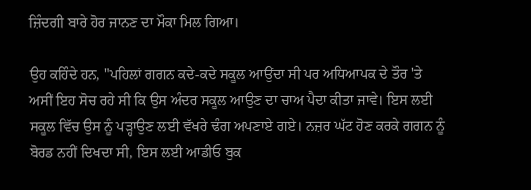ਜ਼ਿੰਦਗੀ ਬਾਰੇ ਹੋਰ ਜਾਨਣ ਦਾ ਮੌਕਾ ਮਿਲ ਗਿਆ।

ਉਹ ਕਹਿੰਦੇ ਹਨ, "ਪਹਿਲਾਂ ਗਗਨ ਕਦੇ-ਕਦੇ ਸਕੂਲ ਆਉਂਦਾ ਸੀ ਪਰ ਅਧਿਆਪਕ ਦੇ ਤੌਰ 'ਤੇ ਅਸੀਂ ਇਹ ਸੋਚ ਰਹੇ ਸੀ ਕਿ ਉਸ ਅੰਦਰ ਸਕੂਲ ਆਉਣ ਦਾ ਚਾਅ ਪੈਦਾ ਕੀਤਾ ਜਾਵੇ। ਇਸ ਲਈ ਸਕੂਲ ਵਿੱਚ ਉਸ ਨੂੰ ਪੜ੍ਹਾਉਣ ਲਈ ਵੱਖਰੇ ਢੰਗ ਅਪਣਾਏ ਗਏ। ਨਜ਼ਰ ਘੱਟ ਹੋਣ ਕਰਕੇ ਗਗਨ ਨੂੰ ਬੋਰਡ ਨਹੀਂ ਦਿਖਦਾ ਸੀ, ਇਸ ਲਈ ਆਡੀਓ ਬੁਕ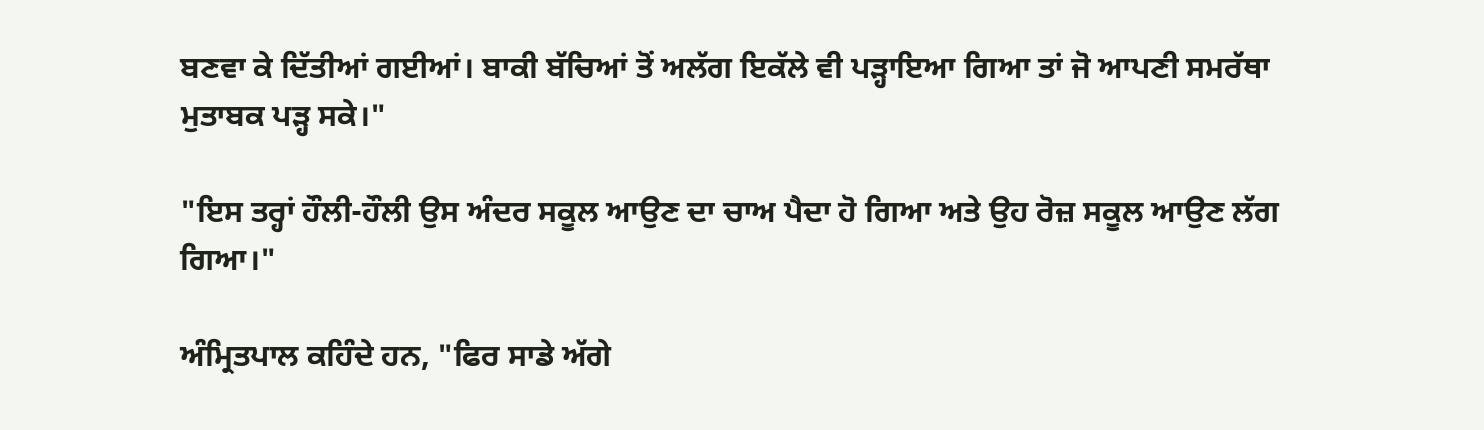ਬਣਵਾ ਕੇ ਦਿੱਤੀਆਂ ਗਈਆਂ। ਬਾਕੀ ਬੱਚਿਆਂ ਤੋਂ ਅਲੱਗ ਇਕੱਲੇ ਵੀ ਪੜ੍ਹਾਇਆ ਗਿਆ ਤਾਂ ਜੋ ਆਪਣੀ ਸਮਰੱਥਾ ਮੁਤਾਬਕ ਪੜ੍ਹ ਸਕੇ।"

"ਇਸ ਤਰ੍ਹਾਂ ਹੌਲੀ-ਹੌਲੀ ਉਸ ਅੰਦਰ ਸਕੂਲ ਆਉਣ ਦਾ ਚਾਅ ਪੈਦਾ ਹੋ ਗਿਆ ਅਤੇ ਉਹ ਰੋਜ਼ ਸਕੂਲ ਆਉਣ ਲੱਗ ਗਿਆ।"

ਅੰਮ੍ਰਿਤਪਾਲ ਕਹਿੰਦੇ ਹਨ, "ਫਿਰ ਸਾਡੇ ਅੱਗੇ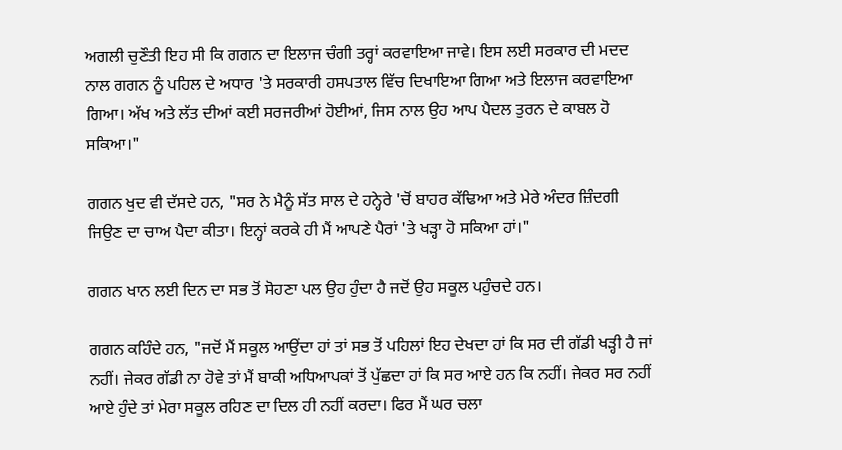ਅਗਲੀ ਚੁਣੌਤੀ ਇਹ ਸੀ ਕਿ ਗਗਨ ਦਾ ਇਲਾਜ ਚੰਗੀ ਤਰ੍ਹਾਂ ਕਰਵਾਇਆ ਜਾਵੇ। ਇਸ ਲਈ ਸਰਕਾਰ ਦੀ ਮਦਦ ਨਾਲ ਗਗਨ ਨੂੰ ਪਹਿਲ ਦੇ ਅਧਾਰ 'ਤੇ ਸਰਕਾਰੀ ਹਸਪਤਾਲ ਵਿੱਚ ਦਿਖਾਇਆ ਗਿਆ ਅਤੇ ਇਲਾਜ ਕਰਵਾਇਆ ਗਿਆ। ਅੱਖ ਅਤੇ ਲੱਤ ਦੀਆਂ ਕਈ ਸਰਜਰੀਆਂ ਹੋਈਆਂ, ਜਿਸ ਨਾਲ ਉਹ ਆਪ ਪੈਦਲ ਤੁਰਨ ਦੇ ਕਾਬਲ ਹੋ ਸਕਿਆ।"

ਗਗਨ ਖੁਦ ਵੀ ਦੱਸਦੇ ਹਨ, "ਸਰ ਨੇ ਮੈਨੂੰ ਸੱਤ ਸਾਲ ਦੇ ਹਨ੍ਹੇਰੇ 'ਚੋਂ ਬਾਹਰ ਕੱਢਿਆ ਅਤੇ ਮੇਰੇ ਅੰਦਰ ਜ਼ਿੰਦਗੀ ਜਿਉਣ ਦਾ ਚਾਅ ਪੈਦਾ ਕੀਤਾ। ਇਨ੍ਹਾਂ ਕਰਕੇ ਹੀ ਮੈਂ ਆਪਣੇ ਪੈਰਾਂ 'ਤੇ ਖੜ੍ਹਾ ਹੋ ਸਕਿਆ ਹਾਂ।"

ਗਗਨ ਖਾਨ ਲਈ ਦਿਨ ਦਾ ਸਭ ਤੋਂ ਸੋਹਣਾ ਪਲ ਉਹ ਹੁੰਦਾ ਹੈ ਜਦੋਂ ਉਹ ਸਕੂਲ ਪਹੁੰਚਦੇ ਹਨ।

ਗਗਨ ਕਹਿੰਦੇ ਹਨ, "ਜਦੋਂ ਮੈਂ ਸਕੂਲ ਆਉਂਦਾ ਹਾਂ ਤਾਂ ਸਭ ਤੋਂ ਪਹਿਲਾਂ ਇਹ ਦੇਖਦਾ ਹਾਂ ਕਿ ਸਰ ਦੀ ਗੱਡੀ ਖੜ੍ਹੀ ਹੈ ਜਾਂ ਨਹੀਂ। ਜੇਕਰ ਗੱਡੀ ਨਾ ਹੋਵੇ ਤਾਂ ਮੈਂ ਬਾਕੀ ਅਧਿਆਪਕਾਂ ਤੋਂ ਪੁੱਛਦਾ ਹਾਂ ਕਿ ਸਰ ਆਏ ਹਨ ਕਿ ਨਹੀਂ। ਜੇਕਰ ਸਰ ਨਹੀਂ ਆਏ ਹੁੰਦੇ ਤਾਂ ਮੇਰਾ ਸਕੂਲ ਰਹਿਣ ਦਾ ਦਿਲ ਹੀ ਨਹੀਂ ਕਰਦਾ। ਫਿਰ ਮੈਂ ਘਰ ਚਲਾ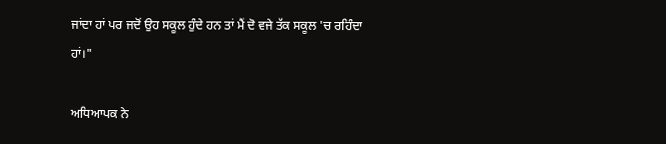ਜਾਂਦਾ ਹਾਂ ਪਰ ਜਦੋਂ ਉਹ ਸਕੂਲ ਹੁੰਦੇ ਹਨ ਤਾਂ ਮੈਂ ਦੋ ਵਜੇ ਤੱਕ ਸਕੂਲ 'ਚ ਰਹਿੰਦਾ ਹਾਂ।"

ਅਧਿਆਪਕ ਨੇ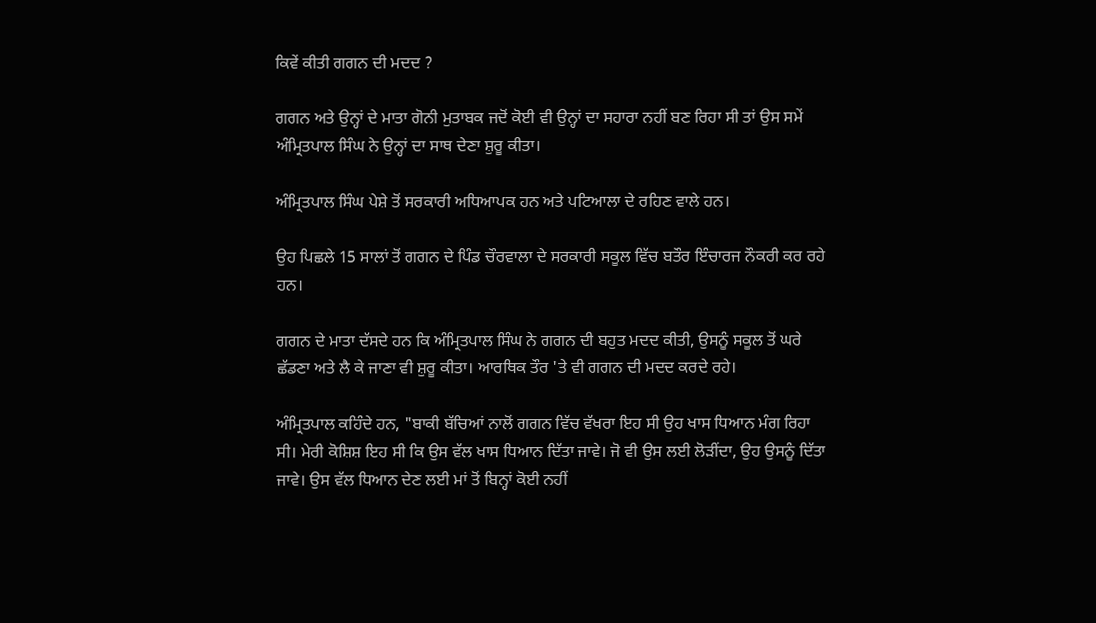ਕਿਵੇਂ ਕੀਤੀ ਗਗਨ ਦੀ ਮਦਦ ?

ਗਗਨ ਅਤੇ ਉਨ੍ਹਾਂ ਦੇ ਮਾਤਾ ਗੋਨੀ ਮੁਤਾਬਕ ਜਦੋਂ ਕੋਈ ਵੀ ਉਨ੍ਹਾਂ ਦਾ ਸਹਾਰਾ ਨਹੀਂ ਬਣ ਰਿਹਾ ਸੀ ਤਾਂ ਉਸ ਸਮੇਂ ਅੰਮ੍ਰਿਤਪਾਲ ਸਿੰਘ ਨੇ ਉਨ੍ਹਾਂ ਦਾ ਸਾਥ ਦੇਣਾ ਸ਼ੁਰੂ ਕੀਤਾ।

ਅੰਮ੍ਰਿਤਪਾਲ ਸਿੰਘ ਪੇਸ਼ੇ ਤੋਂ ਸਰਕਾਰੀ ਅਧਿਆਪਕ ਹਨ ਅਤੇ ਪਟਿਆਲਾ ਦੇ ਰਹਿਣ ਵਾਲੇ ਹਨ।

ਉਹ ਪਿਛਲੇ 15 ਸਾਲਾਂ ਤੋਂ ਗਗਨ ਦੇ ਪਿੰਡ ਚੌਰਵਾਲਾ ਦੇ ਸਰਕਾਰੀ ਸਕੂਲ ਵਿੱਚ ਬਤੌਰ ਇੰਚਾਰਜ ਨੌਕਰੀ ਕਰ ਰਹੇ ਹਨ।

ਗਗਨ ਦੇ ਮਾਤਾ ਦੱਸਦੇ ਹਨ ਕਿ ਅੰਮ੍ਰਿਤਪਾਲ ਸਿੰਘ ਨੇ ਗਗਨ ਦੀ ਬਹੁਤ ਮਦਦ ਕੀਤੀ, ਉਸਨੂੰ ਸਕੂਲ ਤੋਂ ਘਰੇ ਛੱਡਣਾ ਅਤੇ ਲੈ ਕੇ ਜਾਣਾ ਵੀ ਸ਼ੁਰੂ ਕੀਤਾ। ਆਰਥਿਕ ਤੌਰ 'ਤੇ ਵੀ ਗਗਨ ਦੀ ਮਦਦ ਕਰਦੇ ਰਹੇ।

ਅੰਮ੍ਰਿਤਪਾਲ ਕਹਿੰਦੇ ਹਨ, "ਬਾਕੀ ਬੱਚਿਆਂ ਨਾਲੋਂ ਗਗਨ ਵਿੱਚ ਵੱਖਰਾ ਇਹ ਸੀ ਉਹ ਖਾਸ ਧਿਆਨ ਮੰਗ ਰਿਹਾ ਸੀ। ਮੇਰੀ ਕੋਸ਼ਿਸ਼ ਇਹ ਸੀ ਕਿ ਉਸ ਵੱਲ ਖਾਸ ਧਿਆਨ ਦਿੱਤਾ ਜਾਵੇ। ਜੋ ਵੀ ਉਸ ਲਈ ਲੋੜੀਂਦਾ, ਉਹ ਉਸਨੂੰ ਦਿੱਤਾ ਜਾਵੇ। ਉਸ ਵੱਲ ਧਿਆਨ ਦੇਣ ਲਈ ਮਾਂ ਤੋਂ ਬਿਨ੍ਹਾਂ ਕੋਈ ਨਹੀਂ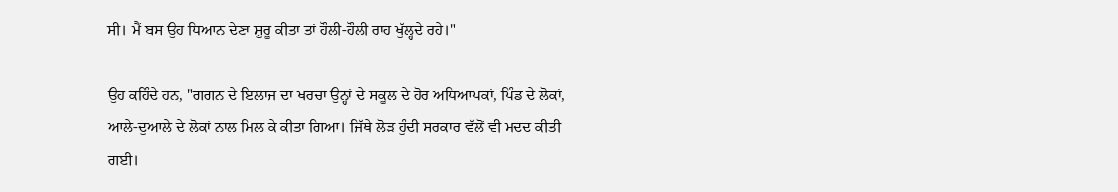ਸੀ। ਮੈਂ ਬਸ ਉਹ ਧਿਆਨ ਦੇਣਾ ਸ਼ੁਰੂ ਕੀਤਾ ਤਾਂ ਹੌਲੀ-ਹੌਲੀ ਰਾਹ ਖੁੱਲ੍ਹਦੇ ਰਹੇ।"

ਉਹ ਕਹਿੰਦੇ ਹਨ, "ਗਗਨ ਦੇ ਇਲਾਜ ਦਾ ਖਰਚਾ ਉਨ੍ਹਾਂ ਦੇ ਸਕੂਲ ਦੇ ਹੋਰ ਅਧਿਆਪਕਾਂ, ਪਿੰਡ ਦੇ ਲੋਕਾਂ, ਆਲੇ-ਦੁਆਲੇ ਦੇ ਲੋਕਾਂ ਨਾਲ ਮਿਲ ਕੇ ਕੀਤਾ ਗਿਆ। ਜਿੱਥੇ ਲੋੜ ਹੁੰਦੀ ਸਰਕਾਰ ਵੱਲੋਂ ਵੀ ਮਦਦ ਕੀਤੀ ਗਈ।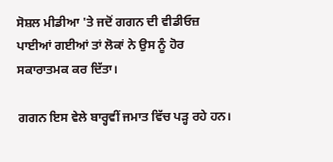ਸੋਸ਼ਲ ਮੀਡੀਆ 'ਤੇ ਜਦੋਂ ਗਗਨ ਦੀ ਵੀਡੀਓਜ਼ ਪਾਈਆਂ ਗਈਆਂ ਤਾਂ ਲੋਕਾਂ ਨੇ ਉਸ ਨੂੰ ਹੋਰ ਸਕਾਰਾਤਮਕ ਕਰ ਦਿੱਤਾ।

ਗਗਨ ਇਸ ਵੇਲੇ ਬਾਰ੍ਹਵੀਂ ਜਮਾਤ ਵਿੱਚ ਪੜ੍ਹ ਰਹੇ ਹਨ।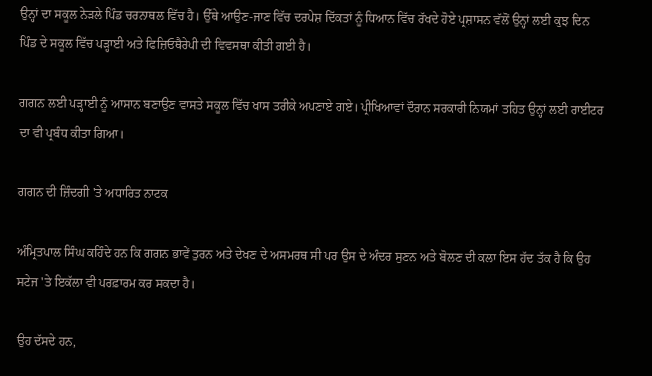ਉਨ੍ਹਾਂ ਦਾ ਸਕੂਲ ਨੇੜਲੇ ਪਿੰਡ ਚਰਨਾਥਲ ਵਿੱਚ ਹੈ। ਉੱਥੇ ਆਉਣ-ਜਾਣ ਵਿੱਚ ਦਰਪੇਸ਼ ਦਿੱਕਤਾਂ ਨੂੰ ਧਿਆਨ ਵਿੱਚ ਰੱਖਦੇ ਹੋਏ ਪ੍ਰਸ਼ਾਸਨ ਵੱਲੋਂ ਉਨ੍ਹਾਂ ਲਈ ਕੁਝ ਦਿਨ ਪਿੰਡ ਦੇ ਸਕੂਲ ਵਿੱਚ ਪੜ੍ਹਾਈ ਅਤੇ ਫਿਜ਼ਿਓਥੈਰੇਪੀ ਦੀ ਵਿਵਸਥਾ ਕੀਤੀ ਗਈ ਹੈ।

ਗਗਨ ਲਈ ਪੜ੍ਹਾਈ ਨੂੰ ਆਸਾਨ ਬਣਾਉਣ ਵਾਸਤੇ ਸਕੂਲ ਵਿੱਚ ਖਾਸ ਤਰੀਕੇ ਅਪਣਾਏ ਗਏ। ਪ੍ਰੀਖਿਆਵਾਂ ਦੌਰਾਨ ਸਰਕਾਰੀ ਨਿਯਮਾਂ ਤਹਿਤ ਉਨ੍ਹਾਂ ਲਈ ਰਾਈਟਰ ਦਾ ਵੀ ਪ੍ਰਬੰਧ ਕੀਤਾ ਗਿਆ।

ਗਗਨ ਦੀ ਜ਼ਿੰਦਗੀ 'ਤੇ ਅਧਾਰਿਤ ਨਾਟਕ

ਅੰਮ੍ਰਿਤਪਾਲ ਸਿੰਘ ਕਹਿੰਦੇ ਹਨ ਕਿ ਗਗਨ ਭਾਵੇਂ ਤੁਰਨ ਅਤੇ ਦੇਖਣ ਦੇ ਅਸਮਰਥ ਸੀ ਪਰ ਉਸ ਦੇ ਅੰਦਰ ਸੁਣਨ ਅਤੇ ਬੋਲਣ ਦੀ ਕਲਾ ਇਸ ਹੱਦ ਤੱਕ ਹੈ ਕਿ ਉਹ ਸਟੇਜ 'ਤੇ ਇਕੱਲਾ ਵੀ ਪਰਫ਼ਾਰਮ ਕਰ ਸਕਦਾ ਹੈ।

ਉਹ ਦੱਸਦੇ ਹਨ,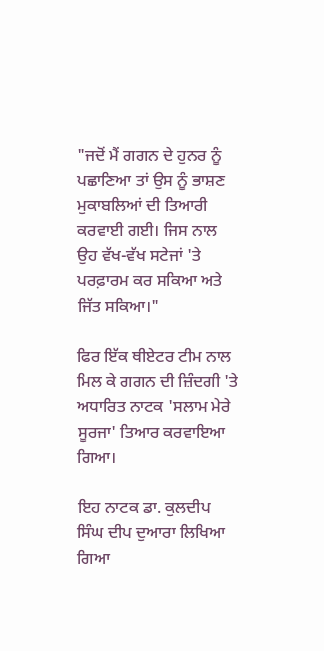"ਜਦੋਂ ਮੈਂ ਗਗਨ ਦੇ ਹੁਨਰ ਨੂੰ ਪਛਾਣਿਆ ਤਾਂ ਉਸ ਨੂੰ ਭਾਸ਼ਣ ਮੁਕਾਬਲਿਆਂ ਦੀ ਤਿਆਰੀ ਕਰਵਾਈ ਗਈ। ਜਿਸ ਨਾਲ ਉਹ ਵੱਖ-ਵੱਖ ਸਟੇਜਾਂ 'ਤੇ ਪਰਫ਼ਾਰਮ ਕਰ ਸਕਿਆ ਅਤੇ ਜਿੱਤ ਸਕਿਆ।"

ਫਿਰ ਇੱਕ ਥੀਏਟਰ ਟੀਮ ਨਾਲ ਮਿਲ ਕੇ ਗਗਨ ਦੀ ਜ਼ਿੰਦਗੀ 'ਤੇ ਅਧਾਰਿਤ ਨਾਟਕ 'ਸਲਾਮ ਮੇਰੇ ਸੂਰਜਾ' ਤਿਆਰ ਕਰਵਾਇਆ ਗਿਆ।

ਇਹ ਨਾਟਕ ਡਾ. ਕੁਲਦੀਪ ਸਿੰਘ ਦੀਪ ਦੁਆਰਾ ਲਿਖਿਆ ਗਿਆ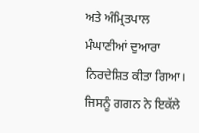ਅਤੇ ਅੰਮ੍ਰਿਤਪਾਲ ਮੰਘਾਣੀਆਂ ਦੁਆਰਾ ਨਿਰਦੇਸ਼ਿਤ ਕੀਤਾ ਗਿਆ। ਜਿਸਨੂੰ ਗਗਨ ਨੇ ਇਕੱਲੇ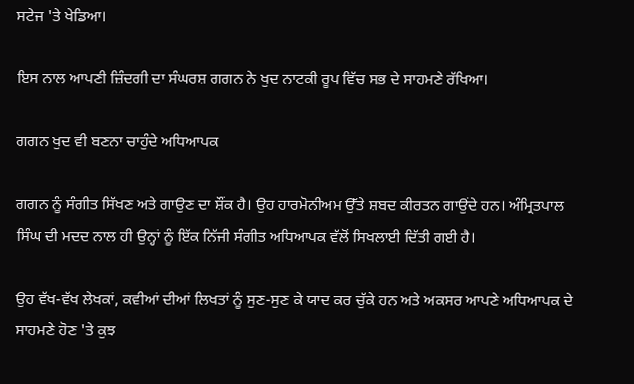ਸਟੇਜ 'ਤੇ ਖੇਡਿਆ।

ਇਸ ਨਾਲ ਆਪਣੀ ਜ਼ਿੰਦਗੀ ਦਾ ਸੰਘਰਸ਼ ਗਗਨ ਨੇ ਖੁਦ ਨਾਟਕੀ ਰੂਪ ਵਿੱਚ ਸਭ ਦੇ ਸਾਹਮਣੇ ਰੱਖਿਆ।

ਗਗਨ ਖੁਦ ਵੀ ਬਣਨਾ ਚਾਹੁੰਦੇ ਅਧਿਆਪਕ

ਗਗਨ ਨੂੰ ਸੰਗੀਤ ਸਿੱਖਣ ਅਤੇ ਗਾਉਣ ਦਾ ਸ਼ੌਂਕ ਹੈ। ਉਹ ਹਾਰਮੋਨੀਅਮ ਉੱਤੇ ਸ਼ਬਦ ਕੀਰਤਨ ਗਾਉਂਦੇ ਹਨ। ਅੰਮ੍ਰਿਤਪਾਲ ਸਿੰਘ ਦੀ ਮਦਦ ਨਾਲ ਹੀ ਉਨ੍ਹਾਂ ਨੂੰ ਇੱਕ ਨਿੱਜੀ ਸੰਗੀਤ ਅਧਿਆਪਕ ਵੱਲੋਂ ਸਿਖਲਾਈ ਦਿੱਤੀ ਗਈ ਹੈ।

ਉਹ ਵੱਖ-ਵੱਖ ਲੇਖਕਾਂ, ਕਵੀਆਂ ਦੀਆਂ ਲਿਖਤਾਂ ਨੂੰ ਸੁਣ-ਸੁਣ ਕੇ ਯਾਦ ਕਰ ਚੁੱਕੇ ਹਨ ਅਤੇ ਅਕਸਰ ਆਪਣੇ ਅਧਿਆਪਕ ਦੇ ਸਾਹਮਣੇ ਹੋਣ 'ਤੇ ਕੁਝ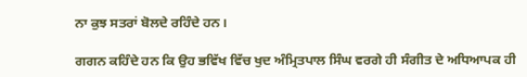ਨਾ ਕੁਝ ਸਤਰਾਂ ਬੋਲਦੇ ਰਹਿੰਦੇ ਹਨ।

ਗਗਨ ਕਹਿੰਦੇ ਹਨ ਕਿ ਉਹ ਭਵਿੱਖ ਵਿੱਚ ਖੁਦ ਅੰਮ੍ਰਿਤਪਾਲ ਸਿੰਘ ਵਰਗੇ ਹੀ ਸੰਗੀਤ ਦੇ ਅਧਿਆਪਕ ਹੀ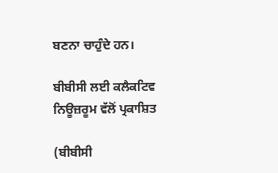ਬਣਨਾ ਚਾਹੁੰਦੇ ਹਨ।

ਬੀਬੀਸੀ ਲਈ ਕਲੈਕਟਿਵ ਨਿਊਜ਼ਰੂਮ ਵੱਲੋਂ ਪ੍ਰਕਾਸ਼ਿਤ

(ਬੀਬੀਸੀ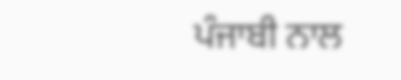ਪੰਜਾਬੀ ਨਾਲ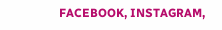FACEBOOK, INSTAGRAM,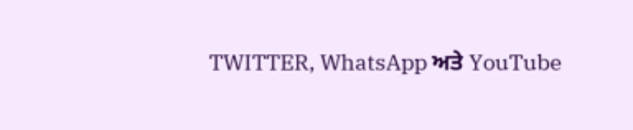TWITTER, WhatsApp ਅਤੇ YouTube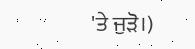'ਤੇ ਜੁੜੋ।)